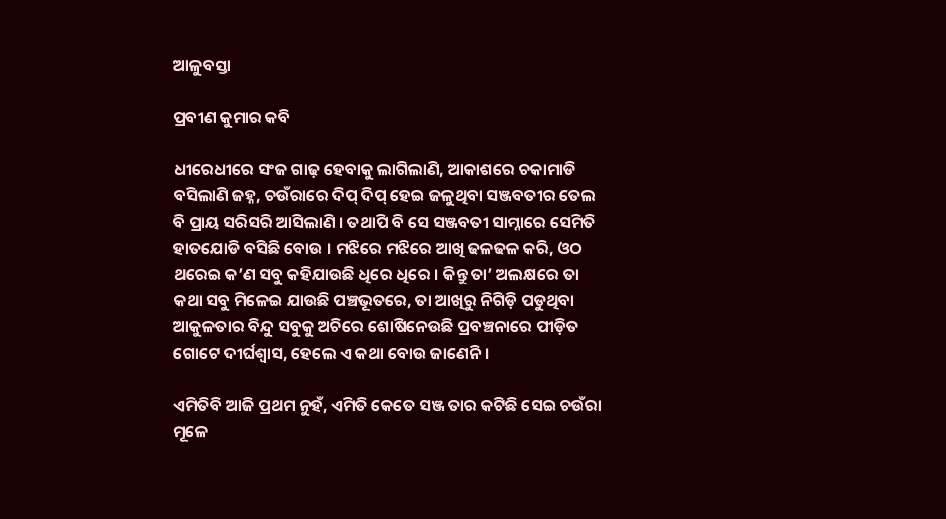ଆଳୁବସ୍ତା

ପ୍ରବୀଣ କୁମାର କବି

ଧୀରେଧୀରେ ସଂଜ ଗାଢ଼ ହେବାକୁ ଲାଗିଲାଣି, ଆକାଶରେ ଚକାମାଡି ବସିଲାଣି ଜହ୍ନ, ଚଉଁରାରେ ଦିପ୍ ଦିପ୍ ହେଇ ଜଳୁଥିବା ସଞ୍ଜବତୀର ତେଲ ବି ପ୍ରାୟ ସରିସରି ଆସିଲାଣି । ତଥାପି ବି ସେ ସଞ୍ଜବତୀ ସାମ୍ନାରେ ସେମିତି ହାତଯୋଡି ବସିଛି ବୋଉ । ମଝିରେ ମଝିରେ ଆଖି ଢଳଢଳ କରି, ଓଠ ଥରେଇ କ’ଣ ସବୁ କହିଯାଉଛି ଧିରେ ଧିରେ । କିନ୍ତୁ ତା’ ଅଲକ୍ଷରେ ତା କଥା ସବୁ ମିଳେଇ ଯାଉଛି ପଞ୍ଚଭୂତରେ, ତା ଆଖିରୁ ନିଗିଡ଼ି ପଡୁଥିବା ଆକୁଳତାର ବିନ୍ଦୁ ସବୁକୁ ଅଚିରେ ଶୋଷିନେଉଛି ପ୍ରବଞ୍ଚନାରେ ପୀଡ଼ିତ ଗୋଟେ ଦୀର୍ଘଶ୍ୱାସ, ହେଲେ ଏ କଥା ବୋଉ ଜାଣେନି ।

ଏମିତିବି ଆଜି ପ୍ରଥମ ନୁହଁ, ଏମିତି କେତେ ସଞ୍ଜ ତାର କଟିଛି ସେଇ ଚଉଁରା ମୂଳେ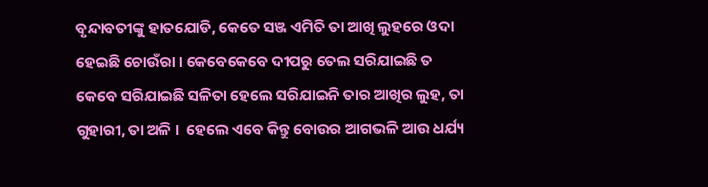ବୃନ୍ଦାବତୀଙ୍କୁ ହାତଯୋଡି, କେତେ ସଞ୍ଜ ଏମିତି ତା ଆଖି ଲୁହରେ ଓଦା ହେଇଛି ଚୋଉଁରା । କେବେକେବେ ଦୀପରୁ ତେଲ ସରିଯାଇଛି ତ କେବେ ସରିଯାଇଛି ସଳିତା ହେଲେ ସରିଯାଇନି ତାର ଆଖିର ଲୁହ, ତା ଗୁହାରୀ, ତା ଅଳି ।  ହେଲେ ଏବେ କିନ୍ତୁ ବୋଉର ଆଗଭଳି ଆଉ ଧର୍ଯ୍ୟ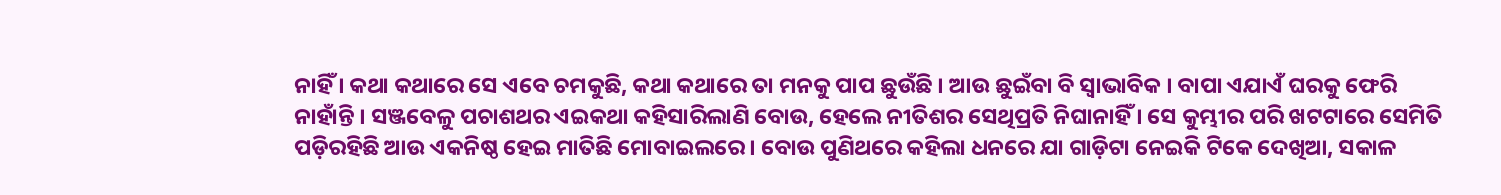ନାହିଁ । କଥା କଥାରେ ସେ ଏବେ ଚମକୁଛି, କଥା କଥାରେ ତା ମନକୁ ପାପ ଛୁଉଁଛି । ଆଉ ଛୁଇଁବା ବି ସ୍ୱାଭାବିକ । ବାପା ଏଯାଏଁ ଘରକୁ ଫେରି ନାହାଁନ୍ତି । ସଞ୍ଜବେଳୁ ପଚାଶଥର ଏଇକଥା କହିସାରିଲାଣି ବୋଉ, ହେଲେ ନୀତିଶର ସେଥିପ୍ରତି ନିଘାନାହିଁ । ସେ କୁମ୍ଭୀର ପରି ଖଟଟାରେ ସେମିତି ପଡ଼ିରହିଛି ଆଉ ଏକନିଷ୍ଠ ହେଇ ମାତିଛି ମୋବାଇଲରେ । ବୋଉ ପୁଣିଥରେ କହିଲା ଧନରେ ଯା ଗାଡ଼ିଟା ନେଇକି ଟିକେ ଦେଖିଆ, ସକାଳ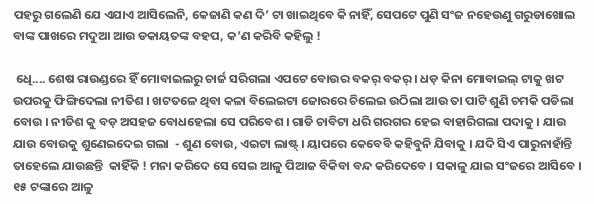ପହରୁ ଗଲେଣି ଯେ ଏଯାଏ ଆସିଲେନି, କେଜାଣି କଣ ଦି’ ଟା ଖାଇଥିବେ କି ନାହିଁ, ସେପଟେ ପୁଣି ସଂଜ ନହେଉଣୁ ଗରୁଡାଖୋଲ ବାଙ୍କ ପାଖରେ ମଦୁଆ ଆଉ ଡକାୟତଙ୍କ ବହପ, କ’ଣ କରିବି କହିଲୁ !

 ଧେି.... ଶେଷ ରାଉଣ୍ଡରେ ହିଁ ମୋବାଇଲରୁ ଚାର୍ଜ ସରିଗଲା ଏପଟେ ବୋଉର ବକର୍ ବକର୍ । ଧଡ଼ କିନା ମୋବାଇଲ୍ ଟାକୁ ଖଟ ଉପରକୁ ଫିଙ୍ଗିଦେଲା ନୀତିଶ । ଖଟତଳେ ଥିବା କଳା ବିଲେଇଟା ଜୋରରେ ଚିଲେଇ ଉଠିଲା ଆଉ ତା ପାଟି ଶୁଣି ଚମକି ପଡିଲା ବୋଉ । ନୀତିଶ କୁ ବଡ଼ ଅସହଜ ବୋଧହେଲା ସେ ପରିବେଶ । ଗାଡି ଚାବିଟା ଧରି ଗରଗର ହେଇ ବାହାରିଗଲା ପଦାକୁ । ଯାଉ ଯାଉ ବୋଉକୁ ଶୁଣେଇଦେଇ ଗଲା  - ଶୁଣ ବୋଉ, ଏଇଟା ଲାଷ୍ଟ୍ । ୟାପରେ କେବେବି କହିବୁନି ଯିବାକୁ । ଯଦି ସିଏ ପାରୁନାହାଁନ୍ତି ତାହେଲେ ଯାଉଛନ୍ତି  କାହିଁକି ! ମନା କରିଦେ ସେ ସେଇ ଆଳୁ ପିଆଜ ବିକିବା ବନ୍ଦ କରିଦେବେ । ସକାଳୁ ଯାଇ ସଂଜରେ ଆସିବେ । ୧୫ ଟଙ୍କାରେ ଆଳୁ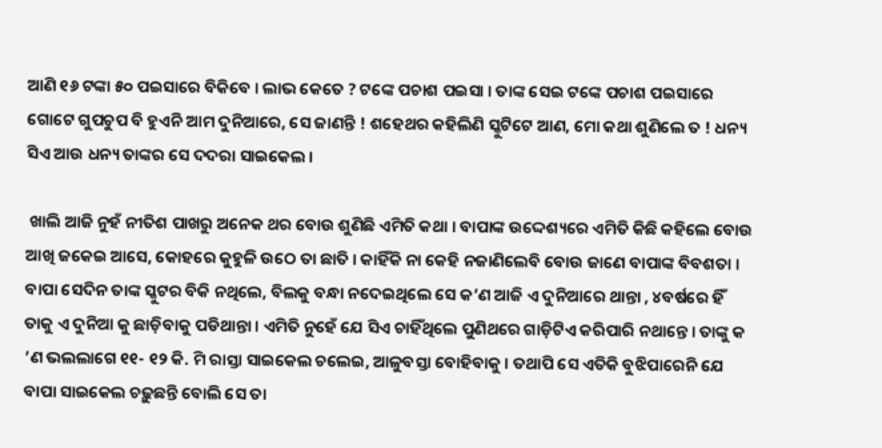ଆଣି ୧୬ ଟଙ୍କା ୫୦ ପଇସାରେ ବିକିବେ । ଲାଭ କେତେ ? ଟଙ୍କେ ପଚାଶ ପଇସା । ତାଙ୍କ ସେଇ ଟଙ୍କେ ପଚାଶ ପଇସାରେ ଗୋଟେ ଗୁପଚୁପ ବି ହୁଏନି ଆମ ଦୁନିଆରେ, ସେ ଜାଣନ୍ତି ! ଶହେଥର କହିଲିଣି ସ୍କୁଟିଟେ ଆଣ, ମୋ କଥା ଶୁଣିଲେ ତ ! ଧନ୍ୟ ସିଏ ଆଉ ଧନ୍ୟ ତାଙ୍କର ସେ ଦଦରା ସାଇକେଲ ।

 ଖାଲି ଆଜି ନୁହଁ ନୀତିଶ ପାଖରୁ ଅନେକ ଥର ବୋଉ ଶୁଣିଛି ଏମିତି କଥା । ବାପାଙ୍କ ଉଦ୍ଦେଶ୍ୟରେ ଏମିତି କିଛି କହିଲେ ବୋଉ ଆଖି ଜକେଇ ଆସେ, କୋହରେ କୁହୁଳି ଉଠେ ତା ଛାତି । କାହିଁକି ନା କେହି ନଜାଣିଲେବି ବୋଉ ଜାଣେ ବାପାଙ୍କ ବିବଶତା ।   ବାପା ସେଦିନ ତାଙ୍କ ସ୍କୁଟର ବିକି ନଥିଲେ, ବିଲକୁ ବନ୍ଧା ନଦେଇଥିଲେ ସେ କ’ଣ ଆଜି ଏ ଦୁନିଆରେ ଥାନ୍ତା , ୪ବର୍ଷରେ ହିଁ ତାକୁ ଏ ଦୁନିଆ କୁ ଛାଡ଼ିବାକୁ ପଡିଥାନ୍ତା । ଏମିତି ନୁହେଁ ଯେ ସିଏ ଚାହିଁଥିଲେ ପୁଣିଥରେ ଗାଡ଼ିଟିଏ କରିପାରି ନଥାନ୍ତେ । ତାଙ୍କୁ କ ’ଣ ଭଲଲାଗେ ୧୧- ୧୨ କି. ମି ରାସ୍ତା ସାଇକେଲ ଚଲେଇ, ଆଳୁବସ୍ତା ବୋହିବାକୁ । ତଥାପି ସେ ଏତିକି ବୁଝିପାରେନି ଯେ ବାପା ସାଇକେଲ ଚଢ଼ୁଛନ୍ତି ବୋଲି ସେ ତା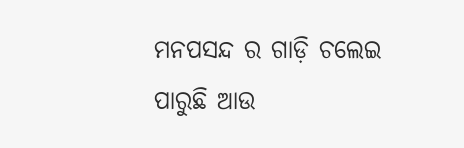ମନପସନ୍ଦ ର ଗାଡ଼ି ଚଲେଇ ପାରୁଛି ଆଉ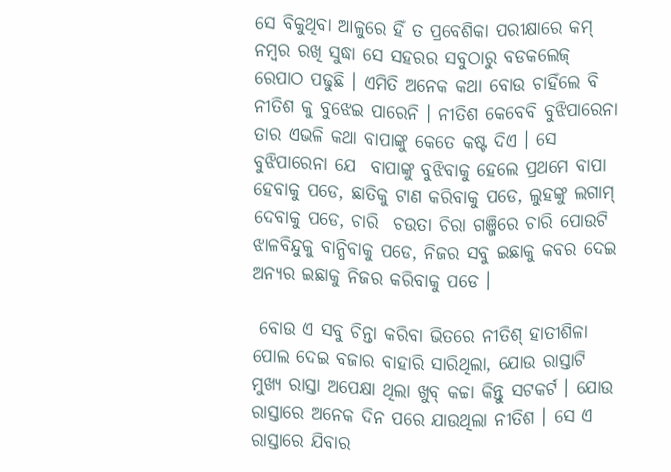ସେ ବିକୁଥିବା ଆଳୁରେ ହିଁ ତ ପ୍ରବେଶିକା ପରୀକ୍ଷାରେ କମ୍ ନମ୍ବର ରଖି ସୁଦ୍ଧା ସେ ସହରର ସବୁଠାରୁ ବଡକଲେଜ୍ ରେପାଠ ପଢୁଛି । ଏମିତି ଅନେକ କଥା ବୋଉ ଚାହିଁଲେ ବି ନୀତିଶ କୁ ବୁଝେଇ ପାରେନି । ନୀତିଶ କେବେବି ବୁଝିପାରେନା ତାର ଏଭଳି କଥା ବାପାଙ୍କୁ କେତେ କଷ୍ଟ ଦିଏ । ସେ ବୁଝିପାରେନା ଯେ  ବାପାଙ୍କୁ ବୁଝିବାକୁ ହେଲେ ପ୍ରଥମେ ବାପା ହେବାକୁ ପଡେ, ଛାତିକୁ ଟାଣ କରିବାକୁ ପଡେ, ଲୁହଙ୍କୁ ଲଗାମ୍ ଦେବାକୁ ପଡେ, ଚାରି  ଚଉତା ଚିରା ଗଞ୍ଜିରେ ଚାରି ପୋଉଟି ଝାଳବିନ୍ଦୁକୁ ବାନ୍ଧିବାକୁ ପଡେ, ନିଜର ସବୁ ଇଛାକୁ କବର ଦେଇ ଅନ୍ୟର ଇଛାକୁ ନିଜର କରିବାକୁ ପଡେ ।

 ବୋଉ ଏ ସବୁ ଚିନ୍ତା କରିବା ଭିତରେ ନୀତିଶ୍ ହାତୀଶିଳା ପୋଲ ଦେଇ ବଜାର ବାହାରି ସାରିଥିଲା, ଯୋଉ ରାସ୍ତାଟି ମୁଖ୍ୟ ରାସ୍ତା ଅପେକ୍ଷା ଥିଲା ଖୁବ୍ କଚ୍ଚା କିନ୍ତୁ ସଟକର୍ଟ । ଯୋଉ ରାସ୍ତାରେ ଅନେକ ଦିନ ପରେ ଯାଉଥିଲା ନୀତିଶ । ସେ ଏ ରାସ୍ତାରେ ଯିବାର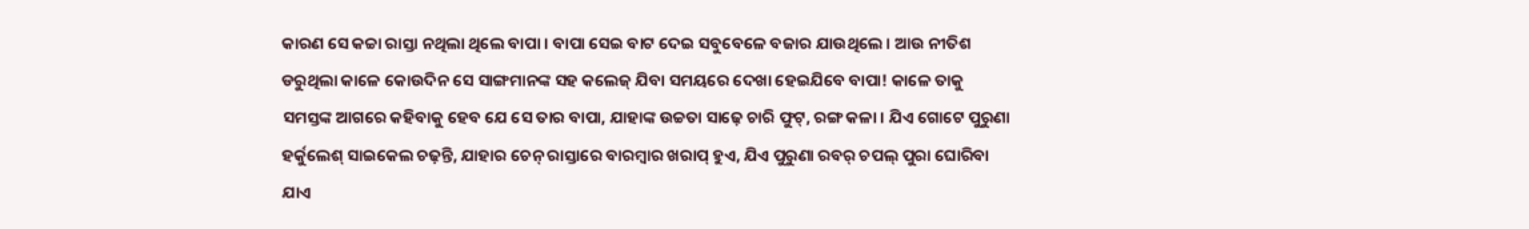କାରଣ ସେ କଚ୍ଚା ରାସ୍ତା ନଥିଲା ଥିଲେ ବାପା । ବାପା ସେଇ ବାଟ ଦେଇ ସବୁବେଳେ ବଜାର ଯାଉଥିଲେ । ଆଉ ନୀତିଶ ଡରୁଥିଲା କାଳେ କୋଉଦିନ ସେ ସାଙ୍ଗମାନଙ୍କ ସହ କଲେଜ୍ ଯିବା ସମୟରେ ଦେଖା ହେଇଯିବେ ବାପା! କାଳେ ତାକୁ ସମସ୍ତଙ୍କ ଆଗରେ କହିବାକୁ ହେବ ଯେ ସେ ତାର ବାପା, ଯାହାଙ୍କ ଉଚ୍ଚତା ସାଢ଼େ ଚାରି ଫୁଟ୍‌, ରଙ୍ଗ କଳା । ଯିଏ ଗୋଟେ ପୁରୁଣା ହର୍କୁଲେଶ୍‌ ସାଇକେଲ ଚଢ଼ନ୍ତି, ଯାହାର ଚେନ୍‌ ରାସ୍ତାରେ ବାରମ୍ବାର ଖରାପ୍ ହୁଏ, ଯିଏ ପୁରୁଣା ରବର୍ ଚପଲ୍ ପୁରା ଘୋରିବା ଯାଏ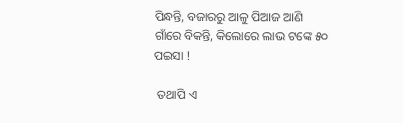ପିନ୍ଧନ୍ତି, ବଜାରରୁ ଆଳୁ ପିଆଜ ଆଣି ଗାଁରେ ବିକନ୍ତି, କିଲୋରେ ଲାଭ ଟଙ୍କେ ୫୦ ପଇସା !

 ତଥାପି ଏ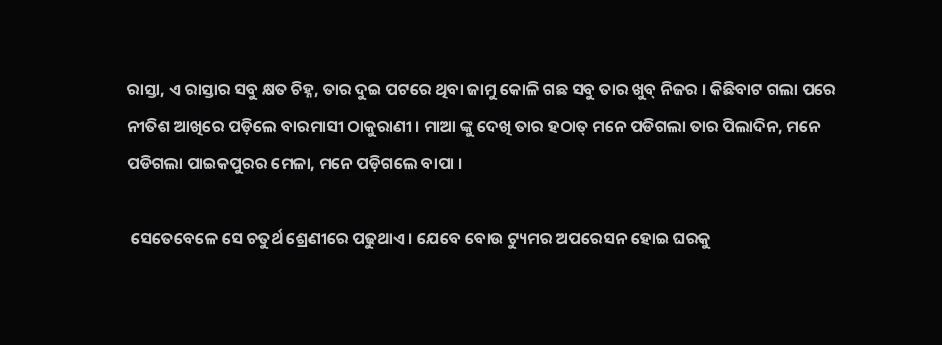ରାସ୍ତା, ଏ ରାସ୍ତାର ସବୁ କ୍ଷତ ଚିହ୍ନ, ତାର ଦୁଇ ପଟରେ ଥିବା ଜାମୁ କୋଳି ଗଛ ସବୁ ତାର ଖୁବ୍ ନିଜର । କିଛିବାଟ ଗଲା ପରେ ନୀତିଶ ଆଖିରେ ପଡ଼ିଲେ ବାରମାସୀ ଠାକୁରାଣୀ । ମାଆ ଙ୍କୁ ଦେଖି ତାର ହଠାତ୍ ମନେ ପଡିଗଲା ତାର ପିଲାଦିନ, ମନେ ପଡିଗଲା ପାଇକପୁରର ମେଳା, ମନେ ପଡ଼ିଗଲେ ବାପା ।

 ସେତେବେଳେ ସେ ଚତୁର୍ଥ ଶ୍ରେଣୀରେ ପଢୁଥାଏ । ଯେବେ ବୋଉ ଟ୍ୟୁମର ଅପରେସନ ହୋଇ ଘରକୁ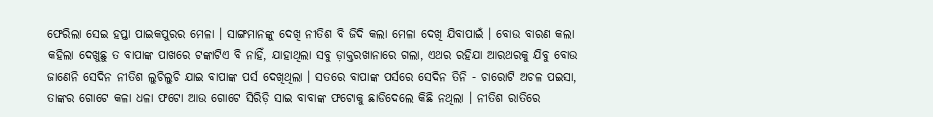ଫେରିଲା ସେଇ ହପ୍ତା ପାଇକପୁରର ମେଳା । ସାଙ୍ଗମାନଙ୍କୁ ଦେଖି ନୀତିଶ ବି ଜିଦି କଲା ମେଳା ଦେଖି ଯିବାପାଇଁ । ବୋଉ ବାରଣ କଲା କହିଲା ଦେଖୁଛୁ ତ ବାପାଙ୍କ ପାଖରେ ଟଙ୍କାଟିଏ ବି ନାହିଁ, ଯାହାଥିଲା ସବୁ ଡ଼ାକ୍ତରଖାନାରେ ଗଲା, ଏଥର ରହିଯା ଆରଥରକୁ ଯିବୁ ବୋଉ ଜାଣେନି ସେଦିନ ନୀତିଶ ଲୁଚିଲୁଚି ଯାଇ ବାପାଙ୍କ ପର୍ସ ଦେଖିଥିଲା । ସତରେ ବାପାଙ୍କ ପର୍ସରେ ସେଦିନ ତିନି - ଚାରୋଟି ଅଚଳ ପଇସା, ତାଙ୍କର ଗୋଟେ କଳା ଧଳା ଫଟୋ ଆଉ ଗୋଟେ ସିରିଡ଼ି ସାଇ ବାବାଙ୍କ ଫଟୋକୁ ଛାଡିଦେଲେ କିଛି ନଥିଲା । ନୀତିଶ ରାତିରେ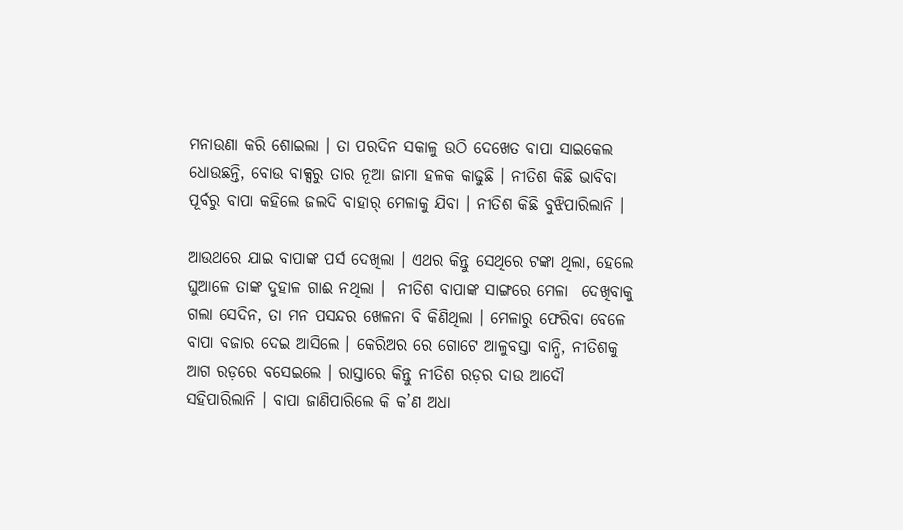ମନାଉଣା କରି ଶୋଇଲା । ତା ପରଦିନ ସକାଳୁ ଉଠି ଦେଖେତ ବାପା ସାଇକେଲ ଧୋଉଛନ୍ତି, ବୋଉ ବାକ୍ସରୁ ତାର ନୂଆ ଜାମା ହଳକ କାଢୁଛି । ନୀତିଶ କିଛି ଭାବିବା ପୂର୍ବରୁ ବାପା କହିଲେ ଜଲଦି ବାହାର୍ ମେଳାକୁ ଯିବା । ନୀତିଶ କିଛି ବୁଝିପାରିଲାନି ।

ଆଉଥରେ ଯାଇ ବାପାଙ୍କ ପର୍ସ ଦେଖିଲା । ଏଥର କିନ୍ତୁ ସେଥିରେ ଟଙ୍କା ଥିଲା, ହେଲେ ଘୁଆଳେ ତାଙ୍କ ଦୁହାଳ ଗାଈ ନଥିଲା ।  ନୀତିଶ ବାପାଙ୍କ ସାଙ୍ଗରେ ମେଳା  ଦେଖିବାକୁ ଗଲା ସେଦିନ, ତା ମନ ପସନ୍ଦର ଖେଳନା ବି କିଣିଥିଲା । ମେଳାରୁ ଫେରିବା ବେଳେ ବାପା ବଜାର ଦେଇ ଆସିଲେ । କେରିଅର ରେ ଗୋଟେ ଆଳୁବସ୍ତା ବାନ୍ଧି, ନୀତିଶକୁ ଆଗ ରଡ଼ରେ ବସେଇଲେ । ରାସ୍ତାରେ କିନ୍ତୁ ନୀତିଶ ରଡ଼ର ଦାଉ ଆଦୌ ସହିପାରିଲାନି । ବାପା ଜାଣିପାରିଲେ କି କ’ଣ ଅଧା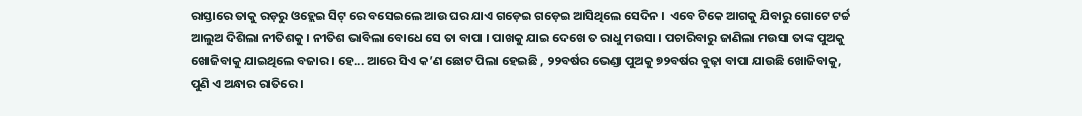ରାସ୍ତାରେ ତାକୁ ରଡ଼ରୁ ଓହ୍ଲେଇ ସିଟ୍ ରେ ବସେଇଲେ ଆଉ ଘର ଯାଏ ଗଡ଼େଇ ଗଡ଼େଇ ଆସିଥିଲେ ସେଦିନ ।  ଏବେ ଟିକେ ଆଗକୁ ଯିବାରୁ ଗୋଟେ ଟର୍ଚ୍ଚ ଆଲୁଅ ଦିଶିଲା ନୀତିଶକୁ । ନୀତିଶ ଭାବିଲା ବୋଧେ ସେ ତା ବାପା । ପାଖକୁ ଯାଇ ଦେଖେ ତ ରାଧୁ ମଉସା । ପଚାରିବାରୁ ଜାଣିଲା ମଉସା ତାଙ୍କ ପୁଅକୁ ଖୋଜିବାକୁ ଯାଇଥିଲେ ବଜାର । ହେ... ଆରେ ସିଏ କ’ଣ ଛୋଟ ପିଲା ହେଇଛି , ୨୨ବର୍ଷର ଭେଣ୍ଡା ପୁଅକୁ ୭୨ବର୍ଷର ବୁଢ଼ା ବାପା ଯାଉଛି ଖୋଜିବାକୁ, ପୁଣି ଏ ଅନ୍ଧାର ରାତିରେ ।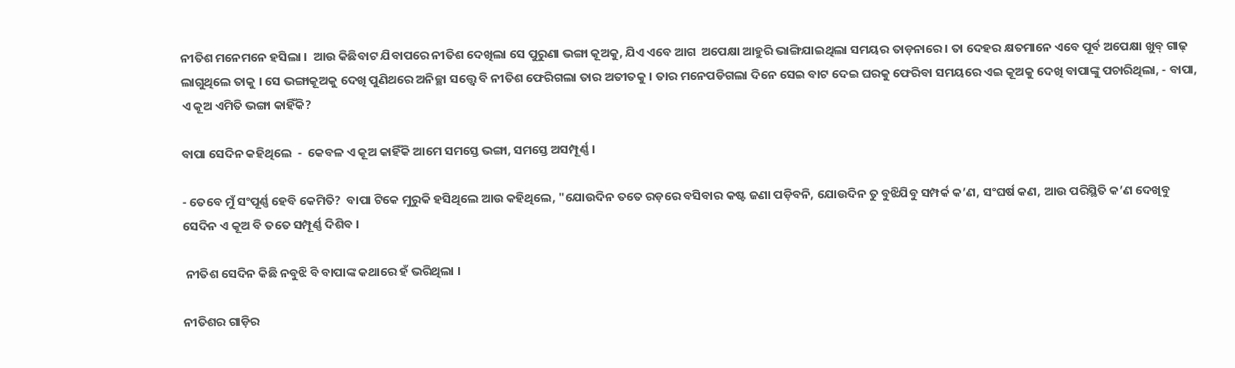ନୀତିଶ ମନେମନେ ହସିଲା ।  ଆଉ କିଛିବାଟ ଯିବାପରେ ନୀତିଶ ଦେଖିଲା ସେ ପୁରୁଣା ଭଙ୍ଗା କୂଅକୁ, ଯିଏ ଏବେ ଆଗ  ଅପେକ୍ଷା ଆହୁରି ଭାଙ୍ଗିଯାଇଥିଲା ସମୟର ତାଡ଼ନାରେ । ତା ଦେହର କ୍ଷତମାନେ ଏବେ ପୂର୍ବ ଅପେକ୍ଷା ଖୁବ୍ ଗାଢ୍ ଲାଗୁଥିଲେ ତାକୁ । ସେ ଭଙ୍ଗାକୂଅକୁ ଦେଖି ପୁଣିଥରେ ଅନିଚ୍ଛା ସତ୍ତ୍ୱେ ବି ନୀତିଶ ଫେରିଗଲା ତାର ଅତୀତକୁ । ତାର ମନେପଡିଗଲା ଦିନେ ସେଇ ବାଟ ଦେଇ ଘରକୁ ଫେରିବା ସମୟରେ ଏଇ କୂଅକୁ ଦେଖି ବାପାଙ୍କୁ ପଚାରିଥିଲା, - ବାପା, ଏ କୂଅ ଏମିତି ଭଙ୍ଗା କାହିଁକି?

ବାପା ସେଦିନ କହିଥିଲେ  -  କେବଳ ଏ କୂଅ କାହିଁକି ଆମେ ସମସ୍ତେ ଭଙ୍ଗା, ସମସ୍ତେ ଅସମ୍ପୂର୍ଣ୍ଣ ।

- ତେବେ ମୁଁ ସଂପୂର୍ଣ୍ଣ ହେବି କେମିତି?  ବାପା ଟିକେ ମୁରୁକି ହସିଥିଲେ ଆଉ କହିଥିଲେ, "ଯୋଉଦିନ ତତେ ରଡ଼ରେ ବସିବାର କଷ୍ଟ ଜଣା ପଡ଼ିବନି, ଯୋଉଦିନ ତୁ ବୁଝିଯିବୁ ସମ୍ପର୍କ କ’ଣ, ସଂଘର୍ଷ କଣ, ଆଉ ପରିସ୍ଥିତି କ’ଣ ଦେଖିବୁ ସେଦିନ ଏ କୂଅ ବି ତତେ ସମ୍ପୂର୍ଣ୍ଣ ଦିଶିବ ।

 ନୀତିଶ ସେଦିନ କିଛି ନବୁଝି ବି ବାପାଙ୍କ କଥାରେ ହଁ ଭରିଥିଲା ।

ନୀତିଶର ଗାଡ଼ିର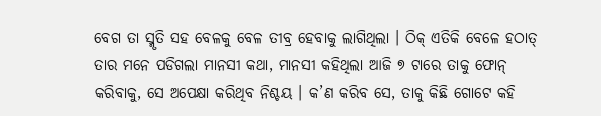ବେଗ ତା ସ୍ମୃତି ସହ ବେଳକୁ ବେଳ ତୀବ୍ର ହେବାକୁ ଲାଗିଥିଲା । ଠିକ୍ ଏତିକି ବେଳେ ହଠାତ୍‌ ତାର ମନେ ପଡିଗଲା ମାନସୀ କଥା, ମାନସୀ କହିଥିଲା ଆଜି ୭ ଟାରେ ତାକୁ ଫୋନ୍ କରିବାକୁ, ସେ ଅପେକ୍ଷା କରିଥିବ ନିଶ୍ଚୟ । କ’ଣ କରିବ ସେ, ତାକୁ କିଛି ଗୋଟେ କହି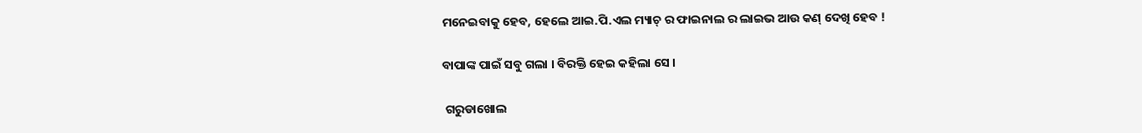ମନେଇବାକୁ ହେବ, ହେଲେ ଆଇ.ପି.ଏଲ ମ୍ୟାଚ୍ ର ଫାଇନାଲ ର ଲାଇଭ ଆଉ କଣ୍ ଦେଖି ହେବ !

ବାପାଙ୍କ ପାଇଁ ସବୁ ଗଲା । ବିରକ୍ତି ହେଇ କହିଲା ସେ ।

 ଗରୁଡାଖୋଲ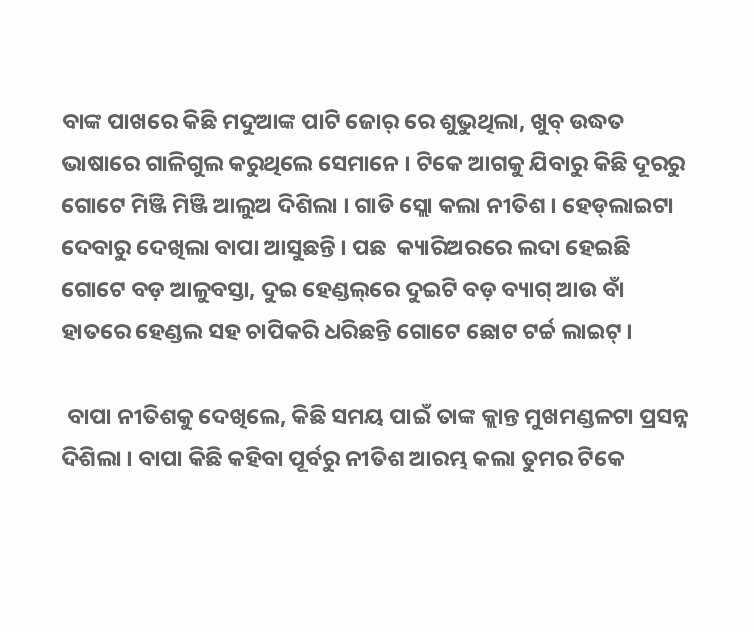ବାଙ୍କ ପାଖରେ କିଛି ମଦୁଆଙ୍କ ପାଟି ଜୋର୍ ରେ ଶୁଭୁଥିଲା, ଖୁବ୍ ଉଦ୍ଧତ ଭାଷାରେ ଗାଳିଗୁଲ କରୁଥିଲେ ସେମାନେ । ଟିକେ ଆଗକୁ ଯିବାରୁ କିଛି ଦୂରରୁ ଗୋଟେ ମିଞ୍ଜି ମିଞ୍ଜି ଆଲୁଅ ଦିଶିଲା । ଗାଡି ସ୍ଲୋ କଲା ନୀତିଶ । ହେଡ୍‌ଲାଇଟା ଦେବାରୁ ଦେଖିଲା ବାପା ଆସୁଛନ୍ତି । ପଛ  କ୍ୟାରିଅରରେ ଲଦା ହେଇଛି ଗୋଟେ ବଡ଼ ଆଳୁବସ୍ତା, ଦୁଇ ହେଣ୍ଡଲ୍‌ରେ ଦୁଇଟି ବଡ଼ ବ୍ୟାଗ୍ ଆଉ ବାଁ ହାତରେ ହେଣ୍ଡଲ ସହ ଚାପିକରି ଧରିଛନ୍ତି ଗୋଟେ ଛୋଟ ଟର୍ଚ୍ଚ ଲାଇଟ୍ ।

 ବାପା ନୀତିଶକୁ ଦେଖିଲେ, କିଛି ସମୟ ପାଇଁ ତାଙ୍କ କ୍ଲାନ୍ତ ମୁଖମଣ୍ଡଳଟା ପ୍ରସନ୍ନ ଦିଶିଲା । ବାପା କିଛି କହିବା ପୂର୍ବରୁ ନୀତିଶ ଆରମ୍ଭ କଲା ତୁମର ଟିକେ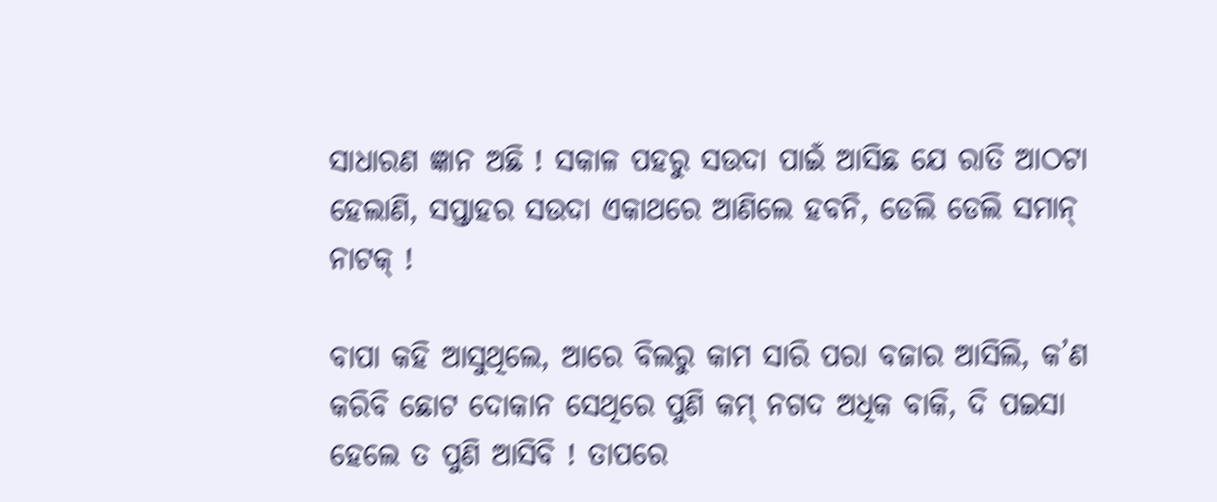ସାଧାରଣ ଜ୍ଞାନ ଅଛି ! ସକାଳ ପହରୁ ସଉଦା ପାଇଁ ଆସିଛ ଯେ ରାତି ଆଠଟା ହେଲାଣି, ସପ୍ତାହର ସଉଦା ଏକାଥରେ ଆଣିଲେ ହବନି, ଡେଲି ଡେଲି ସମାନ୍‌ ନାଟକ୍ !

ବାପା କହି ଆସୁଥିଲେ, ଆରେ ବିଲରୁ କାମ ସାରି ପରା ବଜାର ଆସିଲି, କ’ଣ କରିବି ଛୋଟ ଦୋକାନ ସେଥିରେ ପୁଣି କମ୍ ନଗଦ ଅଧିକ ବାକି, ଦି ପଇସା  ହେଲେ ତ ପୁଣି ଆସିବି ! ତାପରେ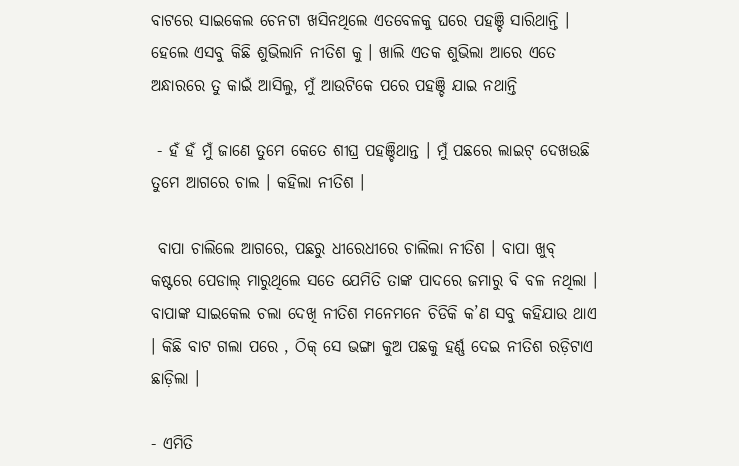ବାଟରେ ସାଇକେଲ ଚେନଟା ଖସିନଥିଲେ ଏତବେଳକୁ ଘରେ ପହଞ୍ଚି ସାରିଥାନ୍ତି ।  ହେଲେ ଏସବୁ କିଛି ଶୁଭିଲାନି ନୀତିଶ କୁ । ଖାଲି ଏତକ ଶୁଭିଲା ଆରେ ଏତେ ଅନ୍ଧାରରେ ତୁ କାଇଁ ଆସିଲୁ, ମୁଁ ଆଉଟିକେ ପରେ ପହଞ୍ଚି ଯାଇ ନଥାନ୍ତି

 - ହଁ ହଁ ମୁଁ ଜାଣେ ତୁମେ କେତେ ଶୀଘ୍ର ପହଞ୍ଚିଥାନ୍ତ । ମୁଁ ପଛରେ ଲାଇଟ୍‌ ଦେଖଉଛି ତୁମେ ଆଗରେ ଚାଲ । କହିଲା ନୀତିଶ ।

 ବାପା ଚାଲିଲେ ଆଗରେ, ପଛରୁ ଧୀରେଧୀରେ ଚାଲିଲା ନୀତିଶ । ବାପା ଖୁବ୍ କଷ୍ଟରେ ପେଡାଲ୍ ମାରୁଥିଲେ ସତେ ଯେମିତି ତାଙ୍କ ପାଦରେ ଜମାରୁ ବି ବଳ ନଥିଲା । ବାପାଙ୍କ ସାଇକେଲ ଚଲା ଦେଖି ନୀତିଶ ମନେମନେ ଚିଡିକି କ’ଣ ସବୁ କହିଯାଉ ଥାଏ । କିଛି ବାଟ ଗଲା ପରେ , ଠିକ୍ ସେ ଭଙ୍ଗା କୁଅ ପଛକୁ ହର୍ଣ୍ଣ ଦେଇ ନୀତିଶ ରଡ଼ିଟାଏ ଛାଡ଼ିଲା ।

- ଏମିତି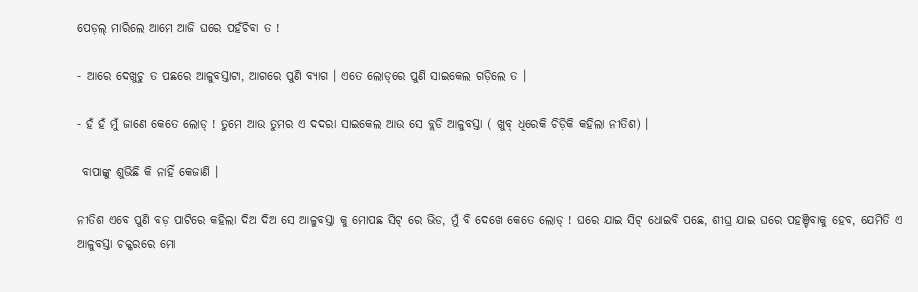ପେଡ଼ଲ୍ ମାରିଲେ ଆମେ ଆଜି ଘରେ ପହଁଚିବା ତ !

- ଆରେ ଦେଖୁଚୁ ତ ପଛରେ ଆଳୁବସ୍ତାଟା, ଆଗରେ ପୁଣି ବ୍ୟାଗ । ଏତେ ଲୋଡ୍‌ରେ ପୁଣି ସାଇକେଲ ଗଡ଼ିଲେ ତ ।

- ହଁ ହଁ ମୁଁ ଜାଣେ କେତେ ଲୋଡ୍ ! ତୁମେ ଆଉ ତୁମର ଏ ଦଦରା ସାଇକେଲ ଆଉ ସେ ବ୍ଲଡି ଆଳୁବସ୍ତା ( ଖୁବ୍ ଧିରେକି ଚିଡ଼ିକି କହିଲା ନୀତିଶ) ।

 ବାପାଙ୍କୁ ଶୁଭିଛି କି ନାହିଁ କେଜାଣି ।

ନୀତିଶ ଏବେ ପୁଣି ବଡ଼ ପାଟିରେ କହିଲା ଦିଅ ଦିଅ ସେ ଆଳୁବସ୍ତା କୁ ମୋପଛ ସିଟ୍‌ ରେ ଭିଡ, ମୁଁ ବି ଦେଖେ କେତେ ଲୋଡ୍ ! ଘରେ ଯାଇ ସିଟ୍ ଧୋଇବି ପଛେ, ଶୀଘ୍ର ଯାଇ ଘରେ ପହଞ୍ଚିବାକୁ ହେବ, ଯେମିତି ଏ ଆଳୁବସ୍ତା ଚକ୍କରରେ ମୋ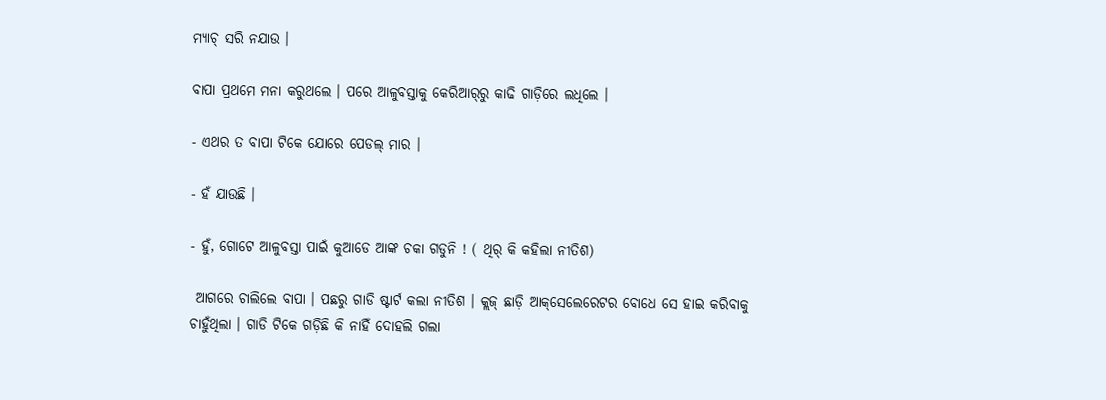ମ୍ୟାଚ୍ ସରି ନଯାଉ ।

ବାପା ପ୍ରଥମେ ମନା କରୁଥଲେ । ପରେ ଆଳୁବସ୍ତାକୁ କେରିଆର୍‌ରୁ କାଢି ଗାଡ଼ିରେ ଲଧିଲେ ।

- ଏଥର ତ ବାପା ଟିକେ ଯୋରେ ପେଡଲ୍ ମାର ।

- ହଁ ଯାଉଛି ।

- ହୁଁ, ଗୋଟେ ଆଳୁବସ୍ତା ପାଇଁ କୁଆଡେ ଆଙ୍କ ଚକା ଗଡୁନି ! ( ଥିର୍ କି କହିଲା ନୀତିଶ)

 ଆଗରେ ଚାଲିଲେ ବାପା । ପଛରୁ ଗାଡି ଷ୍ଟାର୍ଟ କଲା ନୀତିଶ । କ୍ଲଜ୍ ଛାଡ଼ି ଆକ୍‌ସେଲେରେଟର ବୋଧେ ସେ ହାଇ କରିବାକୁ ଚାହୁଁଥିଲା । ଗାଡି ଟିକେ ଗଡ଼ିଛି କି ନାହିଁ ଦୋହଲି ଗଲା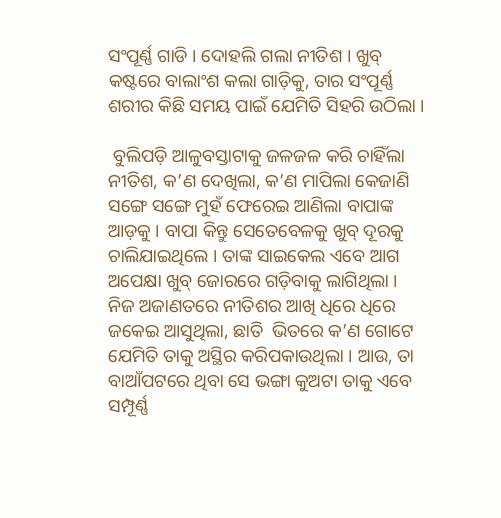ସଂପୂର୍ଣ୍ଣ ଗାଡି । ଦୋହଲି ଗଲା ନୀତିଶ । ଖୁବ୍ କଷ୍ଟରେ ବାଲାଂଶ କଲା ଗାଡ଼ିକୁ, ତାର ସଂପୂର୍ଣ୍ଣ ଶରୀର କିଛି ସମୟ ପାଇଁ ଯେମିତି ସିହରି ଉଠିଲା ।

 ବୁଲିପଡ଼ି ଆଳୁବସ୍ତାଟାକୁ ଜଳଜଳ କରି ଚାହିଁଲା ନୀତିଶ, କ’ଣ ଦେଖିଲା, କ’ଣ ମାପିଲା କେଜାଣି ସଙ୍ଗେ ସଙ୍ଗେ ମୁହଁ ଫେରେଇ ଆଣିଲା ବାପାଙ୍କ ଆଡ଼କୁ । ବାପା କିନ୍ତୁ ସେତେବେଳକୁ ଖୁବ୍ ଦୂରକୁ ଚାଲିଯାଇଥିଲେ । ତାଙ୍କ ସାଇକେଲ ଏବେ ଆଗ ଅପେକ୍ଷା ଖୁବ୍ ଜୋରରେ ଗଡ଼ିବାକୁ ଲାଗିଥିଲା ।  ନିଜ ଅଜାଣତରେ ନୀତିଶର ଆଖି ଧିରେ ଧିରେ ଜକେଇ ଆସୁଥିଲା, ଛାତି  ଭିତରେ କ’ଣ ଗୋଟେ ଯେମିତି ତାକୁ ଅସ୍ଥିର କରିପକାଉଥିଲା । ଆଉ, ତା ବାଆଁପଟରେ ଥିବା ସେ ଭଙ୍ଗା କୁଅଟା ତାକୁ ଏବେ ସମ୍ପୂର୍ଣ୍ଣ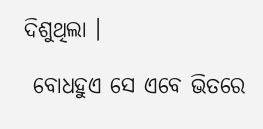ଦିଶୁଥିଲା ।

 ବୋଧହୁଏ ସେ ଏବେ ଭିତରେ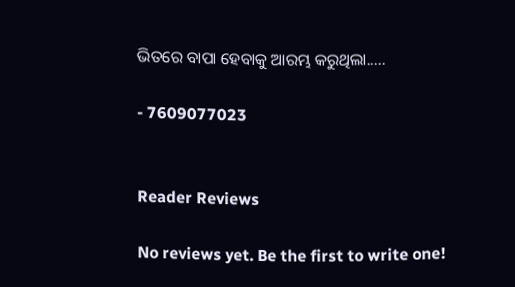ଭିତରେ ବାପା ହେବାକୁ ଆରମ୍ଭ କରୁଥିଲା.....

- 7609077023


Reader Reviews

No reviews yet. Be the first to write one!